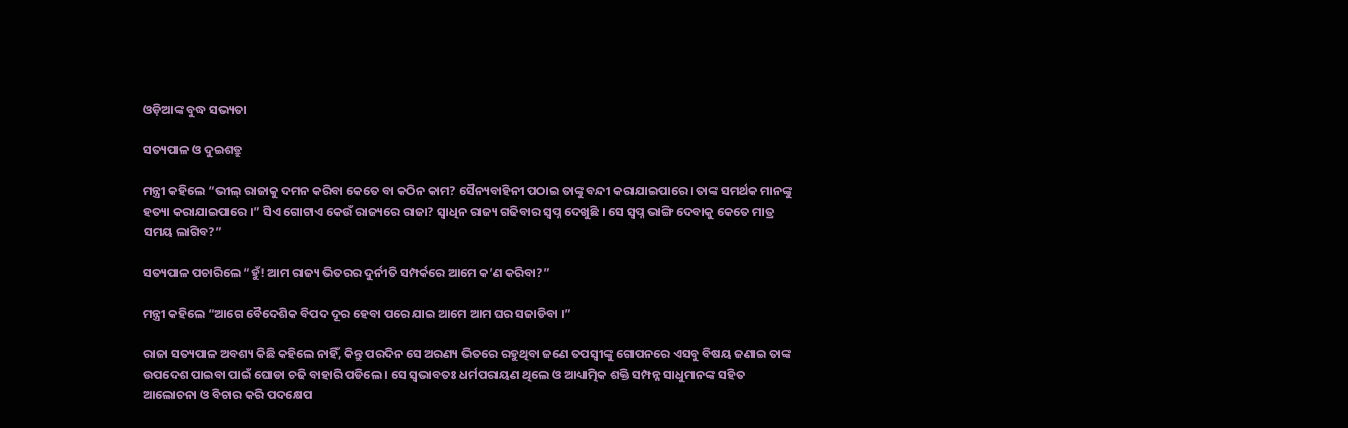ଓଡ଼ିଆଙ୍କ ବୁଦ୍ଧ ସଭ୍ୟତା

ସତ୍ୟପାଳ ଓ ଦୁଇଶତ୍ରୁ

ମନ୍ତ୍ରୀ କହିଲେ “ଭୀଲ୍ ରାଜାକୁ ଦମନ କରିବା କେତେ ବା କଠିନ କାମ? ସୈନ୍ୟବାହିନୀ ପଠାଇ ତାଙ୍କୁ ବନ୍ଦୀ କରାଯାଇପାରେ । ତାଙ୍କ ସମର୍ଥକ ମାନଙ୍କୁ ହତ୍ୟା କରାଯାଇପାରେ ।” ସିଏ ଗୋଟାଏ କେଉଁ ରାଜ୍ୟରେ ରାଜା? ସ୍ୱାଧିନ ରାଜ୍ୟ ଗଢିବାର ସ୍ୱପ୍ନ ଦେଖୁଛି । ସେ ସ୍ୱପ୍ନ ଭାଙ୍ଗି ଦେବାକୁ କେତେ ମାତ୍ର ସମୟ ଲାଗିବ?”

ସତ୍ୟପାଳ ପଚାରିଲେ “ହୁଁ! ଆମ ରାଜ୍ୟ ଭିତରର ଦୁର୍ନୀତି ସମ୍ପର୍କରେ ଆମେ କ’ଣ କରିବା?”

ମନ୍ତ୍ରୀ କହିଲେ “ଆଗେ ବୈଦେଶିକ ବିପଦ ଦୂର ହେବା ପରେ ଯାଇ ଆମେ ଆମ ଘର ସଜାଡିବା ।”

ରାଜା ସତ୍ୟପାଳ ଅବଶ୍ୟ କିଛି କହିଲେ ନାହିଁ, କିନ୍ତୁ ପରଦିନ ସେ ଅରଣ୍ୟ ଭିତରେ ରହୁଥିବା ଜଣେ ତପସ୍ୱୀଙ୍କୁ ଗୋପନରେ ଏସବୁ ବିଷୟ ଜଣାଇ ତାଙ୍କ ଉପଦେଶ ପାଇବା ପାଇଁ ଘୋଡା ଚଢି ବାହାରି ପଡିଲେ । ସେ ସ୍ୱଭାବତଃ ଧର୍ମପରାୟଣ ଥିଲେ ଓ ଆଧ୍ୟାତ୍ମିକ ଶକ୍ତି ସମ୍ପନ୍ନ ସାଧୁମାନଙ୍କ ସହିତ ଆଲୋଚନା ଓ ବିଚାର କରି ପଦକ୍ଷେପ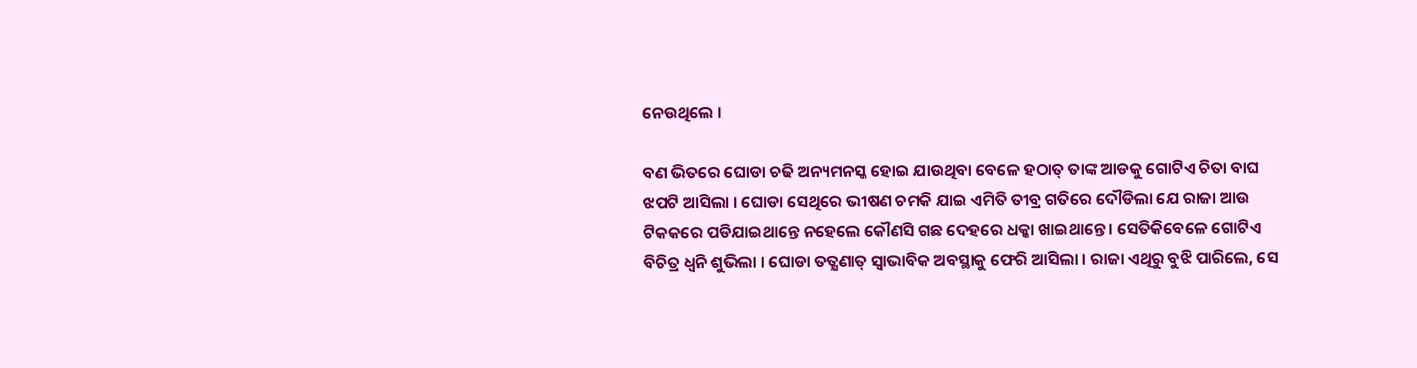ନେଉଥିଲେ ।

ବଣ ଭିତରେ ଘୋଡା ଚଢି ଅନ୍ୟମନସ୍କ ହୋଇ ଯାଉଥିବା ବେଳେ ହଠାତ୍ ତାଙ୍କ ଆଡକୁ ଗୋଟିଏ ଚିତା ବାଘ ଝପଟି ଆସିଲା । ଘୋଡା ସେଥିରେ ଭୀଷଣ ଚମକି ଯାଇ ଏମିତି ତୀବ୍ର ଗତିରେ ଦୌଡିଲା ଯେ ରାଜା ଆଉ ଟିକକରେ ପଡିଯାଇଥାନ୍ତେ ନହେଲେ କୌଣସି ଗଛ ଦେହରେ ଧକ୍କା ଖାଇଥାନ୍ତେ । ସେତିକିବେଳେ ଗୋଟିଏ ବିଚିତ୍ର ଧ୍ୱନି ଶୁଭିଲା । ଘୋଡା ତତ୍କ୍ଷଣାତ୍ ସ୍ୱାଭାବିକ ଅବସ୍ଥାକୁ ଫେରି ଆସିଲା । ରାଜା ଏଥିରୁ ବୁଝି ପାରିଲେ, ସେ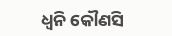ଧ୍ୱନି କୌଣସି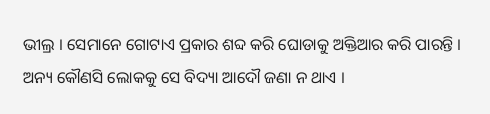ଭୀଲ୍ର । ସେମାନେ ଗୋଟାଏ ପ୍ରକାର ଶବ୍ଦ କରି ଘୋଡାକୁ ଅକ୍ତିଆର କରି ପାରନ୍ତି । ଅନ୍ୟ କୌଣସି ଲୋକକୁ ସେ ବିଦ୍ୟା ଆଦୌ ଜଣା ନ ଥାଏ ।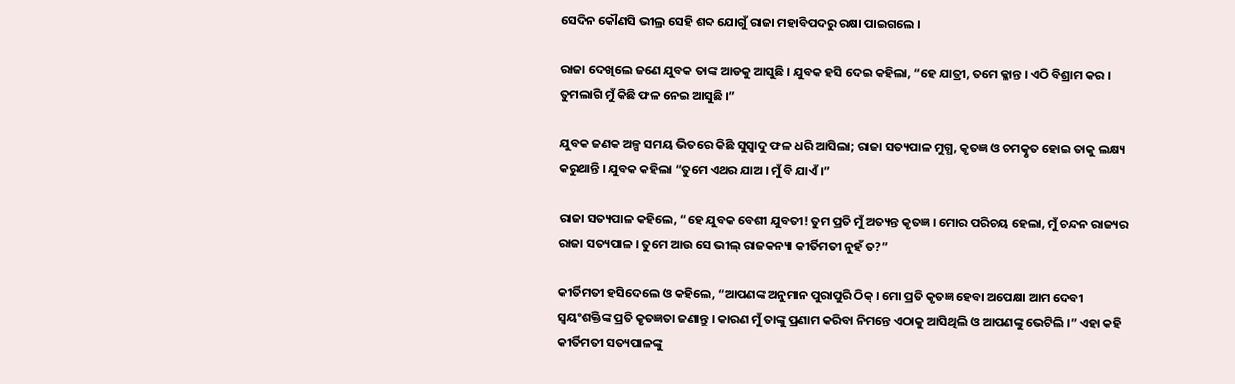ସେଦିନ କୌଣସି ଭୀଲ୍ର ସେହି ଶବ୍ଦ ଯୋଗୁଁ ରାଜା ମହାବିପଦରୁ ରକ୍ଷା ପାଇଗଲେ ।

ରାଜା ଦେଖିଲେ ଜଣେ ଯୁବକ ତାଙ୍କ ଆଡକୁ ଆସୁଛି । ଯୁବକ ହସି ଦେଇ କହିଲା, “ହେ ଯାତ୍ରୀ, ତମେ କ୍ଳାନ୍ତ । ଏଠି ବିଶ୍ରାମ କର । ତୁମଲାଗି ମୁଁ କିଛି ଫଳ ନେଇ ଆସୁଛି ।”

ଯୁବକ ଜଣକ ଅଳ୍ପ ସମୟ ଭିତରେ କିଛି ସୁସ୍ୱାଦୁ ଫଳ ଧରି ଆସିଲା; ରାଜା ସତ୍ୟପାଳ ମୁଗ୍ଧ, କୃତଜ୍ଞ ଓ ଚମତ୍କୃତ ହୋଇ ତାକୁ ଲକ୍ଷ୍ୟ କରୁଥାନ୍ତି । ଯୁବକ କହିଲା “ତୁମେ ଏଥର ଯାଅ । ମୁଁ ବି ଯାଏଁ ।”

ରାଜା ସତ୍ୟପାଳ କହିଲେ, “ହେ ଯୁବକ ବେଶୀ ଯୁବତୀ! ତୁମ ପ୍ରତି ମୁଁ ଅତ୍ୟନ୍ତ କୃତଜ୍ଞ । ମୋର ପରିଚୟ ହେଲା, ମୁଁ ଚନ୍ଦନ ରାଜ୍ୟର ରାଜା ସତ୍ୟପାଳ । ତୁମେ ଆଉ ସେ ଭୀଲ୍ ରାଜକନ୍ୟା କୀର୍ତିମତୀ ନୁହଁ ତ?”

କୀର୍ତିମତୀ ହସିଦେଲେ ଓ କହିଲେ, “ଆପଣଙ୍କ ଅନୁମାନ ପୁରାପୁରି ଠିକ୍ । ମୋ ପ୍ରତି କୃତଜ୍ଞ ହେବା ଅପେକ୍ଷା ଆମ ଦେବୀ ସ୍ୱୟଂଶକ୍ତିଙ୍କ ପ୍ରତି କୃତଜ୍ଞତା ଜଣାନ୍ତୁ । କାରଣ ମୁଁ ତାଙ୍କୁ ପ୍ରଣାମ କରିବା ନିମନ୍ତେ ଏଠାକୁ ଆସିଥିଲି ଓ ଆପଣଙ୍କୁ ଭେଟିଲି ।” ଏହା କହି କୀର୍ତିମତୀ ସତ୍ୟପାଳଙ୍କୁ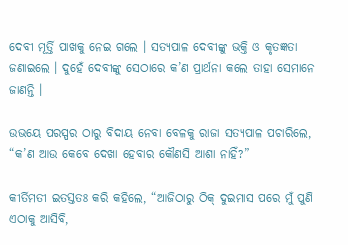ଦେବୀ ମୂର୍ତ୍ତି ପାଖକୁ ନେଇ ଗଲେ । ସତ୍ୟପାଳ ଦେବୀଙ୍କୁ ଭକ୍ତି ଓ କୃତଜ୍ଞତା ଜଣାଇଲେ । ଦୁହେଁ ଦେବୀଙ୍କୁ ସେଠାରେ କ’ଣ ପ୍ରାର୍ଥନା କଲେ ତାହା ସେମାନେ ଜାଣନ୍ତି ।

ଉଭୟେ ପରସ୍ପର ଠାରୁ ବିଦାୟ ନେବା ବେଳକୁ ରାଜା ସତ୍ୟପାଳ ପଚାରିଲେ, “କ’ଣ ଆଉ କେବେ ଦେଖା ହେବାର କୌଣସି ଆଶା ନାହିଁ?”

କୀର୍ତିମତୀ ଇତସ୍ତତଃ କରି କହିଲେ, “ଆଜିଠାରୁ ଠିକ୍ ଦୁଇମାସ ପରେ ମୁଁ ପୁଣି ଏଠାକୁ ଆସିବି,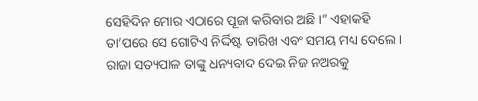ସେହିଦିନ ମୋର ଏଠାରେ ପୂଜା କରିବାର ଅଛି ।” ଏହାକହି ତା’ପରେ ସେ ଗୋଟିଏ ନିର୍ଦ୍ଦିଷ୍ଟ ତାରିଖ ଏବଂ ସମୟ ମଧ୍ୟ ଦେଲେ । ରାଜା ସତ୍ୟପାଳ ତାଙ୍କୁ ଧନ୍ୟବାଦ ଦେଇ ନିଜ ନଅରକୁ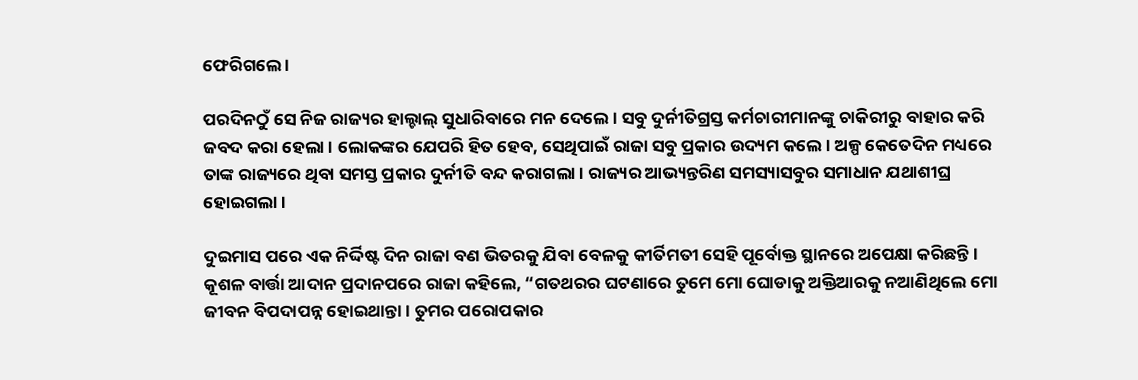ଫେରିଗଲେ ।

ପରଦିନଠୁଁ ସେ ନିଜ ରାଜ୍ୟର ହାଲ୍ଚାଲ୍ ସୁଧାରିବାରେ ମନ ଦେଲେ । ସବୁ ଦୁର୍ନୀତିଗ୍ରସ୍ତ କର୍ମଚାରୀମାନଙ୍କୁ ଚାକିରୀରୁ ବାହାର କରି ଜବଦ କରା ହେଲା । ଲୋକଙ୍କର ଯେପରି ହିତ ହେବ, ସେଥିପାଇଁ ରାଜା ସବୁ ପ୍ରକାର ଉଦ୍ୟମ କଲେ । ଅଳ୍ପ କେତେଦିନ ମଧ୍ୟରେ ତାଙ୍କ ରାଜ୍ୟରେ ଥିବା ସମସ୍ତ ପ୍ରକାର ଦୁର୍ନୀତି ବନ୍ଦ କରାଗଲା । ରାଜ୍ୟର ଆଭ୍ୟନ୍ତରିଣ ସମସ୍ୟାସବୁର ସମାଧାନ ଯଥାଶୀଘ୍ର ହୋଇଗଲା ।

ଦୁଇମାସ ପରେ ଏକ ନିର୍ଦ୍ଦିଷ୍ଟ ଦିନ ରାଜା ବଣ ଭିତରକୁ ଯିବା ବେଳକୁ କୀର୍ତିମତୀ ସେହି ପୂର୍ବୋକ୍ତ ସ୍ଥାନରେ ଅପେକ୍ଷା କରିଛନ୍ତି । କୂଶଳ ବାର୍ତ୍ତା ଆଦାନ ପ୍ରଦାନପରେ ରାଜା କହିଲେ, “ଗତଥରର ଘଟଣାରେ ତୁମେ ମୋ ଘୋଡାକୁ ଅକ୍ତିଆରକୁ ନଆଣିଥିଲେ ମୋ ଜୀବନ ବିପଦାପନ୍ନ ହୋଇଥାନ୍ତା । ତୁମର ପରୋପକାର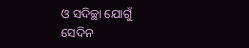ଓ ସଦିଚ୍ଛା ଯୋଗୁଁ ସେଦିନ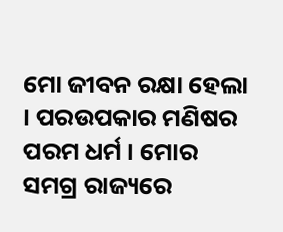ମୋ ଜୀବନ ରକ୍ଷା ହେଲା । ପରଉପକାର ମଣିଷର ପରମ ଧର୍ମ । ମୋର ସମଗ୍ର ରାଜ୍ୟରେ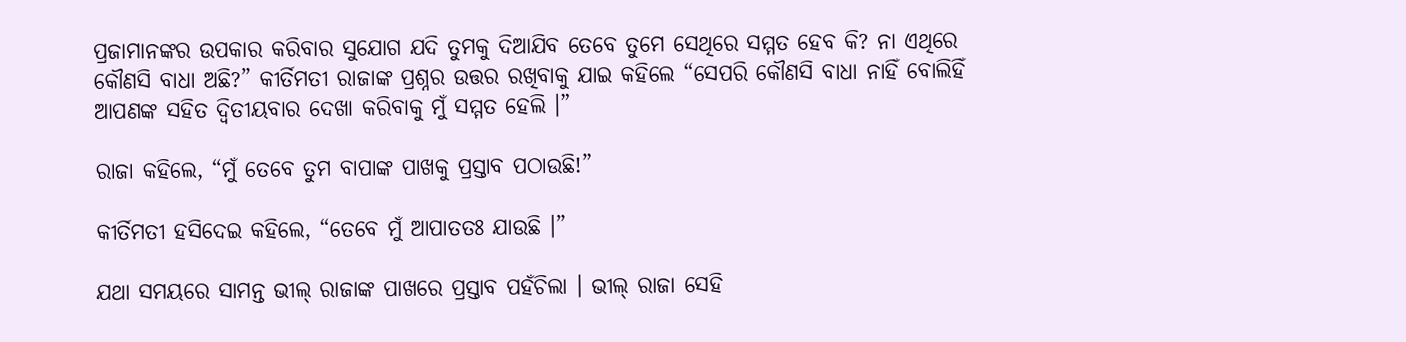ପ୍ରଜାମାନଙ୍କର ଉପକାର କରିବାର ସୁଯୋଗ ଯଦି ତୁମକୁ ଦିଆଯିବ ତେବେ ତୁମେ ସେଥିରେ ସମ୍ମତ ହେବ କି? ନା ଏଥିରେ କୌଣସି ବାଧା ଅଛି?” କୀର୍ତିମତୀ ରାଜାଙ୍କ ପ୍ରଶ୍ନର ଉତ୍ତର ରଖିବାକୁ ଯାଇ କହିଲେ “ସେପରି କୌଣସି ବାଧା ନାହିଁ ବୋଲିହିଁ ଆପଣଙ୍କ ସହିତ ଦ୍ୱିତୀୟବାର ଦେଖା କରିବାକୁ ମୁଁ ସମ୍ମତ ହେଲି ।”

ରାଜା କହିଲେ, “ମୁଁ ତେବେ ତୁମ ବାପାଙ୍କ ପାଖକୁ ପ୍ରସ୍ତାବ ପଠାଉଛି!”

କୀର୍ତିମତୀ ହସିଦେଇ କହିଲେ, “ତେବେ ମୁଁ ଆପାତତଃ ଯାଉଛି ।”

ଯଥା ସମୟରେ ସାମନ୍ତ ଭୀଲ୍ ରାଜାଙ୍କ ପାଖରେ ପ୍ରସ୍ତାବ ପହଁଚିଲା । ଭୀଲ୍ ରାଜା ସେହି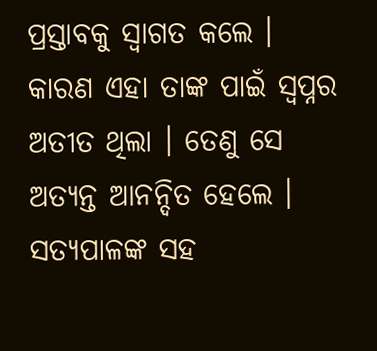ପ୍ରସ୍ତାବକୁ ସ୍ୱାଗତ କଲେ । କାରଣ ଏହା ତାଙ୍କ ପାଇଁ ସ୍ୱପ୍ନର ଅତୀତ ଥିଲା । ତେଣୁ ସେ ଅତ୍ୟନ୍ତ ଆନନ୍ଦିତ ହେଲେ । ସତ୍ୟପାଳଙ୍କ ସହ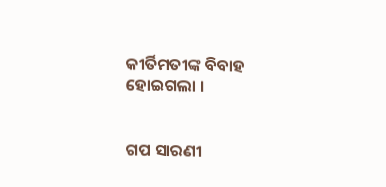କୀର୍ତିମତୀଙ୍କ ବିବାହ ହୋଇଗଲା ।


ଗପ ସାରଣୀ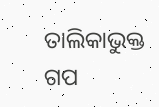ତାଲିକାଭୁକ୍ତ ଗପ